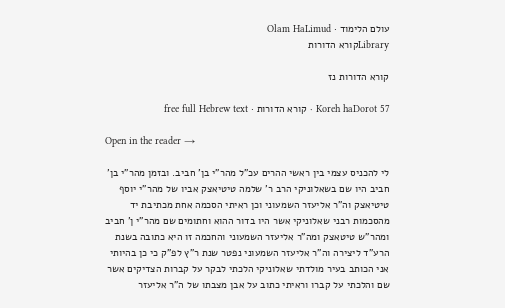עולם הלימוד · Olam HaLimud
Libraryקורא הדורות

קורא הדורות נז

Koreh haDorot 57 · קורא הדורות · free full Hebrew text

Open in the reader →

לי להכניס עצמי בין ראשי ההרים עכ"ל מהר"י בן' חביב. ובזמן מהר"י בן' חביב היו שם בשאלוניקי הרב ר' שלמה טיטיאצק אביו של מהר"י יוסף טיטיאצק וה"ר אליעזר השמעוני וכן ראיתי הסכמה אחת מכתיבת יד מהסכמות רבני שאלוניקי אשר היו בדור ההוא וחתומים שם מהר"י ן' חביב ומהר"ש טיטאצק ומה"ר אליעזר השמעוני והחכמה זו היא כתובה בשנת הרע"ד ליצירה וה"ר אליעזר השמעוני נפטר שנת ר"ץ לפ"ק כי כן בהיותי אני הכותב בעיר מולדתי שאלוניקי הלכתי לבקר על קברות הצדיקים אשר שם והלכתי על קברו וראיתי כתוב על אבן מצבתו של ה"ר אליעזר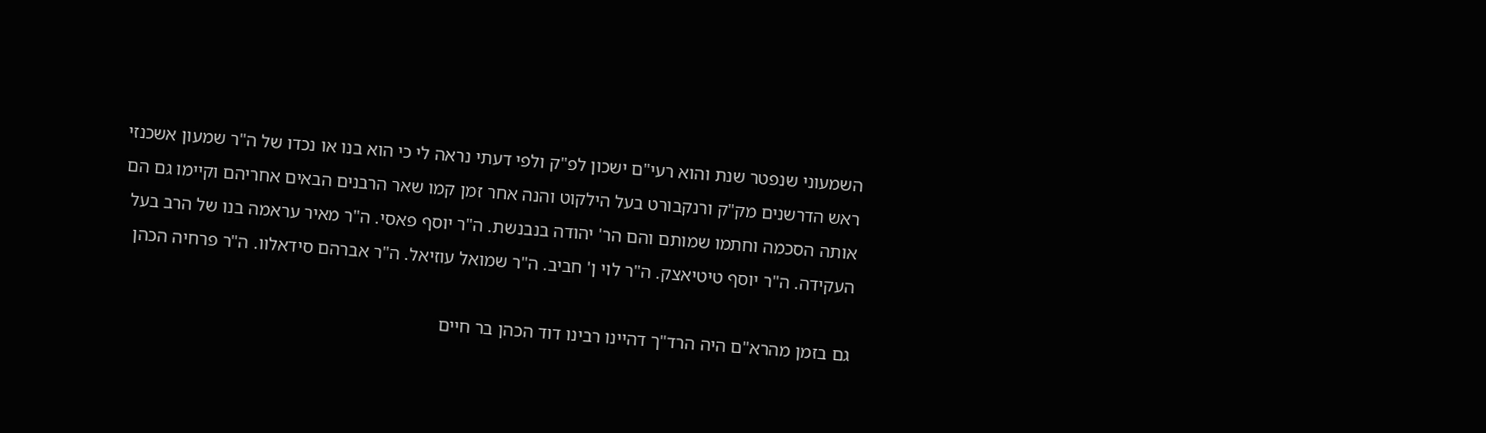השמעוני שנפטר שנת והוא רעי"ם ישכון לפ"ק ולפי דעתי נראה לי כי הוא בנו או נכדו של ה"ר שמעון אשכנזי ראש הדרשנים מק"ק ורנקבורט בעל הילקוט והנה אחר זמן קמו שאר הרבנים הבאים אחריהם וקיימו גם הם אותה הסכמה וחתמו שמותם והם הר' יהודה בנבנשת. ה"ר יוסף פאסי. ה"ר מאיר עראמה בנו של הרב בעל העקידה. ה"ר יוסף טיטיאצק. ה"ר לוי ן' חביב. ה"ר שמואל עוזיאל. ה"ר אברהם סידאלוו. ה"ר פרחיה הכהן

גם בזמן מהרא"ם היה הרד"ך דהיינו רבינו דוד הכהן בר חיים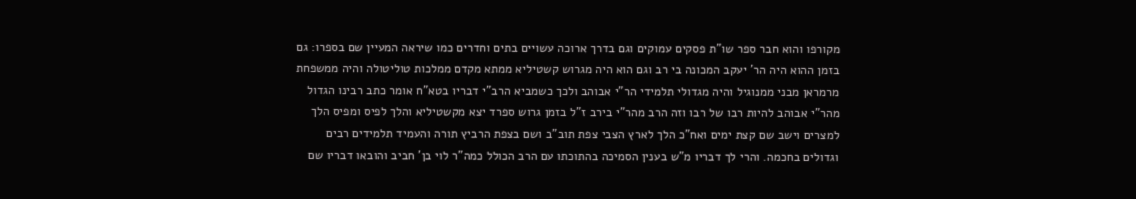מקורפו והוא חבר ספר שו"ת פסקים עמוקים וגם בדרך ארוכה עשויים בתים וחדרים כמו שיראה המעיין שם בספרו: גם בזמן ההוא היה הר' יעקב המכונה בי רב וגם הוא היה מגרוש קשטיליא ממתא מקדם ממלכות טוליטולה והיה ממשפחת מרמראן מבני ממנוגיל והיה מגדולי תלמידי הר"י אבוהב ולכך כשמביא הרב"י דבריו בטא"ח אומר כתב רבינו הגדול מהר"י אבוהב להיות רבו של רבו וזה הרב מהר"י בירב ז"ל בזמן גרוש ספרד יצא מקשטיליא והלך לפיס ומפיס הלך למצרים וישב שם קצת ימים ואח"כ הלך לארץ הצבי צפת תוב"ב ושם בצפת הרביץ תורה והעמיד תלמידים רבים וגדולים בחכמה. והרי לך דבריו מ"ש בענין הסמיכה בהתוכתו עם הרב הכולל כמה"ר לוי בן' חביב והובאו דבריו שם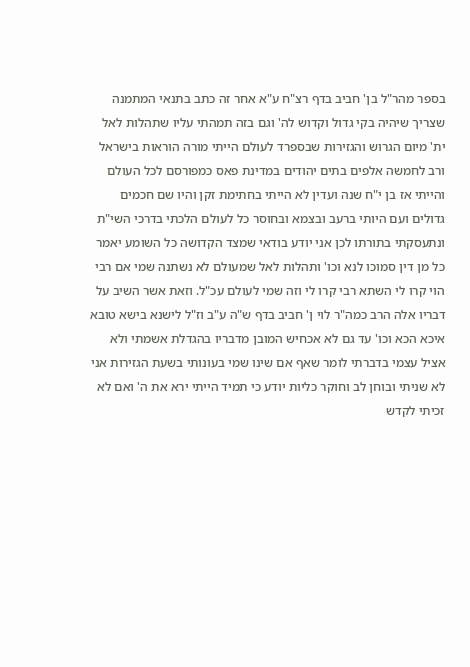בספר מהר"ל בן' חביב בדף רצ"ח ע"א אחר זה כתב בתנאי המתמנה שצריך שיהיה בקי גדול וקדוש לה' וגם בזה תמהתי עליו שתהלות לאל ית' מיום הגרוש והגזירות שבספרד לעולם הייתי מורה הוראות בישראל ורב לחמשה אלפים בתים יהודים במדינת פאס כמפורסם לכל העולם והייתי אז בן י"ח שנה ועדין לא הייתי בחתימת זקן והיו שם חכמים גדולים ועם היותי ברעב ובצמא ובחוסר כל לעולם הלכתי בדרכי השי"ת ונתעסקתי בתורתו לכן אני יודע בודאי שמצד הקדושה כל השומע יאמר כל מן דין סמוכו לנא וכו' ותהלות לאל שמעולם לא נשתנה שמי אם רבי הוי קרו לי השתא רבי קרו לי וזה שמי לעולם עכ"ל. וזאת אשר השיב על דבריו אלה הרב כמה"ר לוי ן' חביב בדף ש"ה ע"ב וז"ל לישנא בישא טובא איכא הכא וכו' עד גם לא אכחיש המובן מדבריו בהגדלת אשמתי ולא אציל עצמי בדברתי לומר שאף אם שינו שמי בעונותי בשעת הגזירות אני לא שניתי ובוחן לב וחוקר כליות יודע כי תמיד הייתי ירא את ה' ואם לא זכיתי לקדש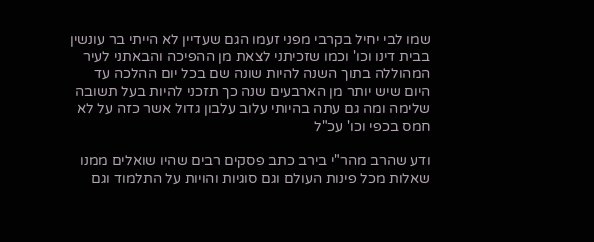שמו לבי יחיל בקרבי מפני זעמו הגם שעדיין לא הייתי בר עונשין בבית דינו וכו' וכמו שזכיתני לצאת מן ההפיכה והבאתני לעיר המהוללה בתוך השנה להיות שונה שם בכל יום ההלכה עד היום שיש יותר מן הארבעים שנה כך תזכני להיות בעל תשובה שלימה ומה גם עתה בהיותי עלוב עלבון גדול אשר כזה על לא חמס בכפי וכו' עכ"ל

ודע שהרב מהר"י בירב כתב פסקים רבים שהיו שואלים ממנו שאלות מכל פינות העולם וגם סוגיות והויות על התלמוד וגם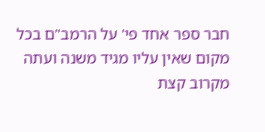חבר ספר אחד פי' על הרמב"ם בכל מקום שאין עליו מגיד משנה ועתה מקרוב קצת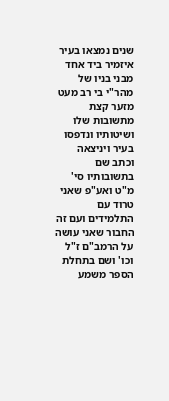שנים נמצאו בעיר איזמיר ביד אחד מבני בניו של מהר"י בי רב מעט מזער קצת מתשובות שלו ושיטותיו ונדפסו בעיר ויניצאה וכתב שם בתשובותיו סי' מ"ט ואע"פ שאני טרוד עם התלמידים ועם זה החבור שאני עושה על הרמב"ם ז"ל וכו' ושם בתחלת הספר משמע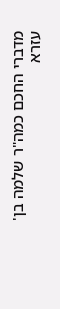מדברי החכם כמה"ר שלמה בן' עזרא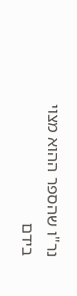נר"ו שהספר ההוא מצוי בידם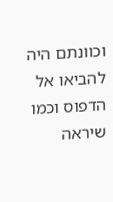וכוונתם היה להביאו אל הדפוס וכמו שיראה